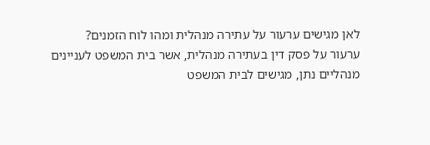לאן מגישים ערעור על עתירה מנהלית ומהו לוח הזמנים?
ערעור על פסק דין בעתירה מנהלית, אשר בית המשפט לעניינים מנהליים נתן, מגישים לבית המשפט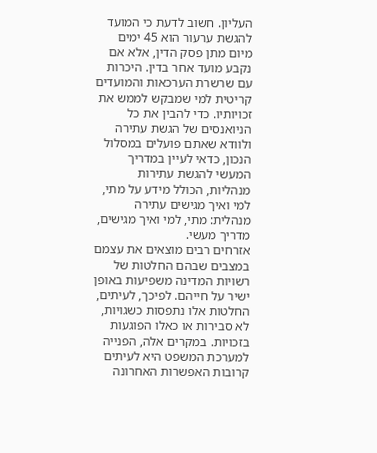העליון. חשוב לדעת כי המועד להגשת ערעור הוא 45 ימים מיום מתן פסק הדין, אלא אם נקבע מועד אחר בדין. היכרות עם שרשרת הערכאות והמועדים קריטית למי שמבקש לממש את זכויותיו. כדי להבין את כל הניואנסים של הגשת עתירה ולוודא שאתם פועלים במסלול הנכון, כדאי לעיין במדריך המעשי להגשת עתירות מנהליות, הכולל מידע על מתי, למי ואיך מגישים עתירה מנהלית: מתי, למי ואיך מגישים, מדריך מעשי.
אזרחים רבים מוצאים את עצמם במצבים שבהם החלטות של רשויות המדינה משפיעות באופן ישיר על חייהם. לפיכך, לעיתים, החלטות אלו נתפסות כשגויות, לא סבירות או כאלו הפוגעות בזכויות. במקרים אלה, הפנייה למערכת המשפט היא לעיתים קרובות האפשרות האחרונה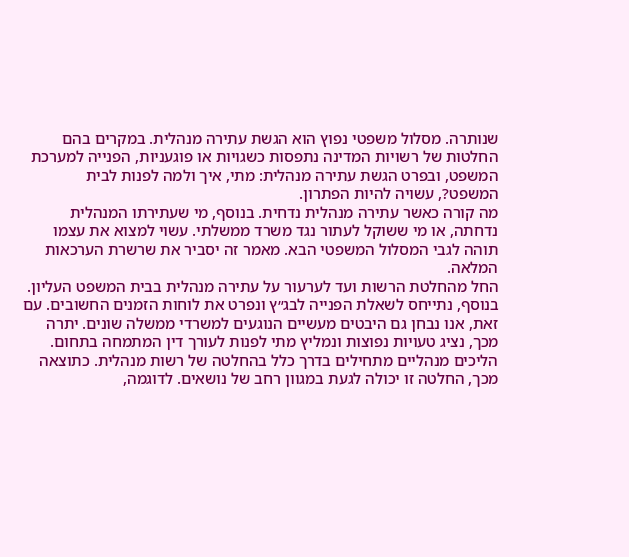שנותרה. מסלול משפטי נפוץ הוא הגשת עתירה מנהלית. במקרים בהם החלטות של רשויות המדינה נתפסות כשגויות או פוגעניות, הפנייה למערכת המשפט, ובפרט הגשת עתירה מנהלית: מתי, איך ולמה לפנות לבית המשפט?, עשויה להיות הפתרון.
מה קורה כאשר עתירה מנהלית נדחית. בנוסף, מי שעתירתו המנהלית נדחתה, או מי ששוקל לעתור נגד משרד ממשלתי. עשוי למצוא את עצמו תוהה לגבי המסלול המשפטי הבא. מאמר זה יסביר את שרשרת הערכאות המלאה.
החל מהחלטת הרשות ועד לערעור על עתירה מנהלית בבית המשפט העליון. בנוסף, נתייחס לשאלת הפנייה לבג״ץ ונפרט את לוחות הזמנים החשובים. עם זאת, אנו נבחן גם היבטים מעשיים הנוגעים למשרדי ממשלה שונים. יתרה מכך, נציג טעויות נפוצות ונמליץ מתי לפנות לעורך דין המתמחה בתחום.
הליכים מנהליים מתחילים בדרך כלל בהחלטה של רשות מנהלית. כתוצאה מכך, החלטה זו יכולה לגעת במגוון רחב של נושאים. לדוגמה,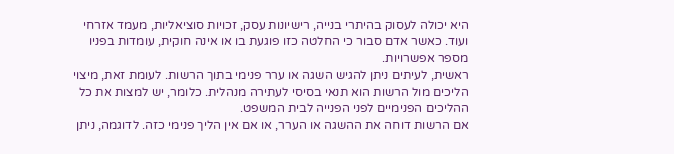היא יכולה לעסוק בהיתרי בנייה, רישיונות עסק, זכויות סוציאליות, מעמד אזרחי ועוד. כאשר אדם סבור כי החלטה כזו פוגעת בו או אינה חוקית, עומדות בפניו מספר אפשרויות.
ראשית, לעיתים ניתן להגיש השגה או ערר פנימי בתוך הרשות. לעומת זאת, מיצוי הליכים מול הרשות הוא תנאי בסיסי לעתירה מנהלית. כלומר, יש למצות את כל ההליכים הפנימיים לפני הפנייה לבית המשפט.
אם הרשות דוחה את ההשגה או הערר, או אם אין הליך פנימי כזה. לדוגמה, ניתן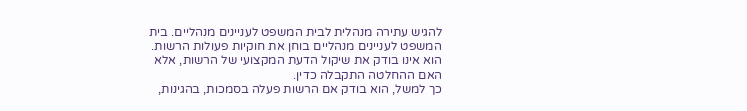להגיש עתירה מנהלית לבית המשפט לעניינים מנהליים. בית המשפט לעניינים מנהליים בוחן את חוקיות פעולות הרשות. הוא אינו בודק את שיקול הדעת המקצועי של הרשות, אלא האם ההחלטה התקבלה כדין.
כך למשל, הוא בודק אם הרשות פעלה בסמכות, בהגינות,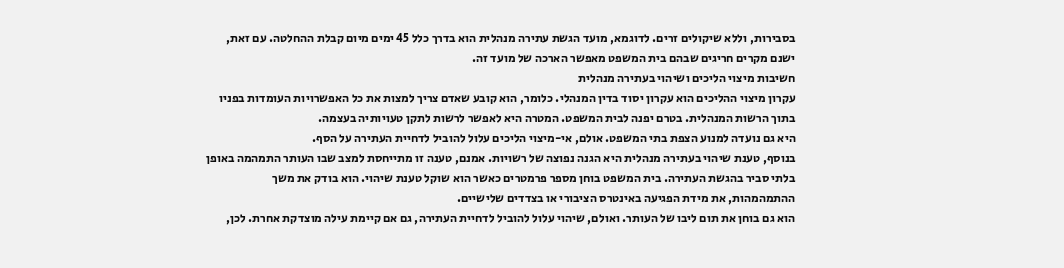בסבירות, וללא שיקולים זרים. לדוגמא, מועד הגשת עתירה מנהלית הוא בדרך כלל 45 ימים מיום קבלת ההחלטה. עם זאת, ישנם מקרים חריגים שבהם בית המשפט מאפשר הארכה של מועד זה.
חשיבות מיצוי הליכים ושיהוי בעתירה מנהלית
עקרון מיצוי ההליכים הוא עקרון יסוד בדין המנהלי. כלומר, הוא קובע שאדם צריך למצות את כל האפשרויות העומדות בפניו בתוך הרשות המנהלית. בטרם יפנה לבית המשפט. המטרה היא לאפשר לרשות לתקן טעויותיה בעצמה.
היא גם נועדה למנוע הצפת בתי המשפט. אולם, אי-מיצוי הליכים עלול להוביל לדחיית העתירה על הסף.
בנוסף, טענת שיהוי בעתירה מנהלית היא הגנה נפוצה של רשויות. אמנם, טענה זו מתייחסת למצב שבו העותר התמהמה באופן בלתי סביר בהגשת העתירה. בית המשפט בוחן מספר פרמטרים כאשר הוא שוקל טענת שיהוי. הוא בודק את משך ההתמהמהות, את מידת הפגיעה באינטרס הציבורי או בצדדים שלישיים.
הוא גם בוחן את תום ליבו של העותר. ואולם, שיהוי עלול להוביל לדחיית העתירה, גם אם קיימת עילה מוצדקת אחרת. לכן,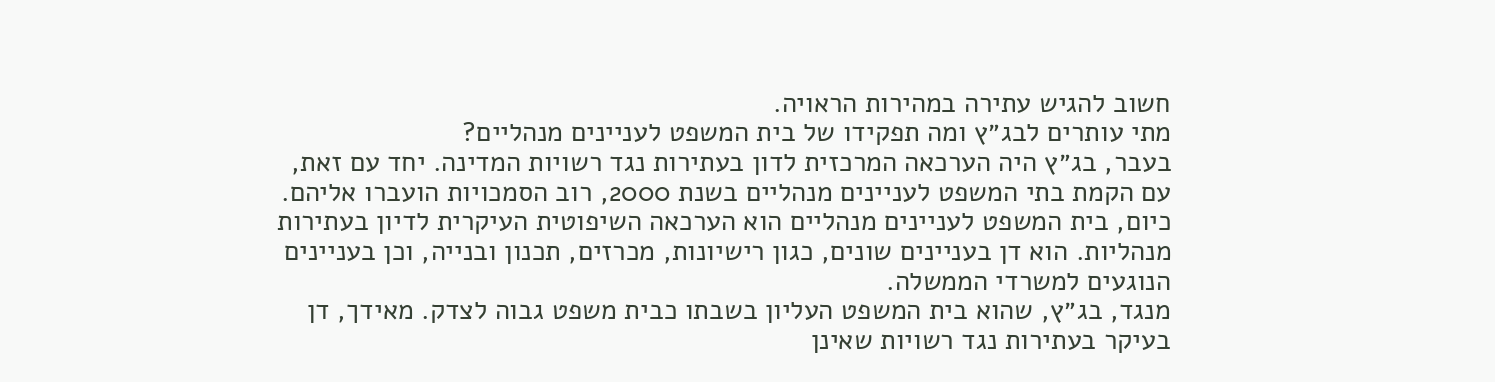חשוב להגיש עתירה במהירות הראויה.
מתי עותרים לבג״ץ ומה תפקידו של בית המשפט לעניינים מנהליים?
בעבר, בג״ץ היה הערכאה המרכזית לדון בעתירות נגד רשויות המדינה. יחד עם זאת, עם הקמת בתי המשפט לעניינים מנהליים בשנת 2000, רוב הסמכויות הועברו אליהם. כיום, בית המשפט לעניינים מנהליים הוא הערכאה השיפוטית העיקרית לדיון בעתירות מנהליות. הוא דן בעניינים שונים, כגון רישיונות, מכרזים, תכנון ובנייה, וכן בעניינים הנוגעים למשרדי הממשלה.
מנגד, בג״ץ, שהוא בית המשפט העליון בשבתו כבית משפט גבוה לצדק. מאידך, דן בעיקר בעתירות נגד רשויות שאינן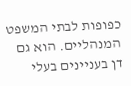כפופות לבתי המשפט המנהליים. הוא גם דן בעניינים בעלי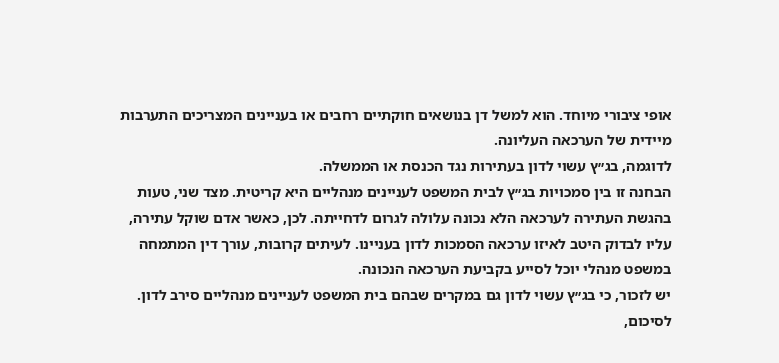אופי ציבורי מיוחד. הוא למשל דן בנושאים חוקתיים רחבים או בעניינים המצריכים התערבות מיידית של הערכאה העליונה.
לדוגמה, בג״ץ עשוי לדון בעתירות נגד הכנסת או הממשלה.
הבחנה זו בין סמכויות בג״ץ לבית המשפט לעניינים מנהליים היא קריטית. מצד שני, טעות בהגשת העתירה לערכאה הלא נכונה עלולה לגרום לדחייתה. לכן, כאשר אדם שוקל עתירה, עליו לבדוק היטב לאיזו ערכאה הסמכות לדון בעניינו. לעיתים קרובות, עורך דין המתמחה במשפט מנהלי יוכל לסייע בקביעת הערכאה הנכונה.
יש לזכור, כי בג״ץ עשוי לדון גם במקרים שבהם בית המשפט לעניינים מנהליים סירב לדון. לסיכום,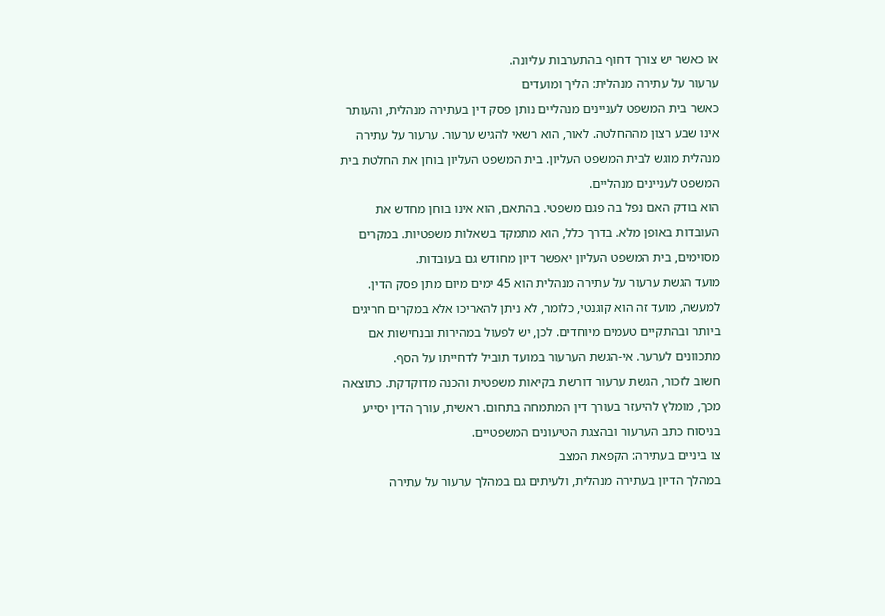או כאשר יש צורך דחוף בהתערבות עליונה.
ערעור על עתירה מנהלית: הליך ומועדים
כאשר בית המשפט לעניינים מנהליים נותן פסק דין בעתירה מנהלית, והעותר אינו שבע רצון מההחלטה. לאור, הוא רשאי להגיש ערעור. ערעור על עתירה מנהלית מוגש לבית המשפט העליון. בית המשפט העליון בוחן את החלטת בית המשפט לעניינים מנהליים.
הוא בודק האם נפל בה פגם משפטי. בהתאם, הוא אינו בוחן מחדש את העובדות באופן מלא. בדרך כלל, הוא מתמקד בשאלות משפטיות. במקרים מסוימים, בית המשפט העליון יאפשר דיון מחודש גם בעובדות.
מועד הגשת ערעור על עתירה מנהלית הוא 45 ימים מיום מתן פסק הדין. למעשה, מועד זה הוא קוגנטי, כלומר, לא ניתן להאריכו אלא במקרים חריגים ביותר ובהתקיים טעמים מיוחדים. לכן, יש לפעול במהירות ובנחישות אם מתכוונים לערער. אי-הגשת הערעור במועד תוביל לדחייתו על הסף.
חשוב לזכור, הגשת ערעור דורשת בקיאות משפטית והכנה מדוקדקת. כתוצאה מכך, מומלץ להיעזר בעורך דין המתמחה בתחום. ראשית, עורך הדין יסייע בניסוח כתב הערעור ובהצגת הטיעונים המשפטיים.
צו ביניים בעתירה: הקפאת המצב
במהלך הדיון בעתירה מנהלית, ולעיתים גם במהלך ערעור על עתירה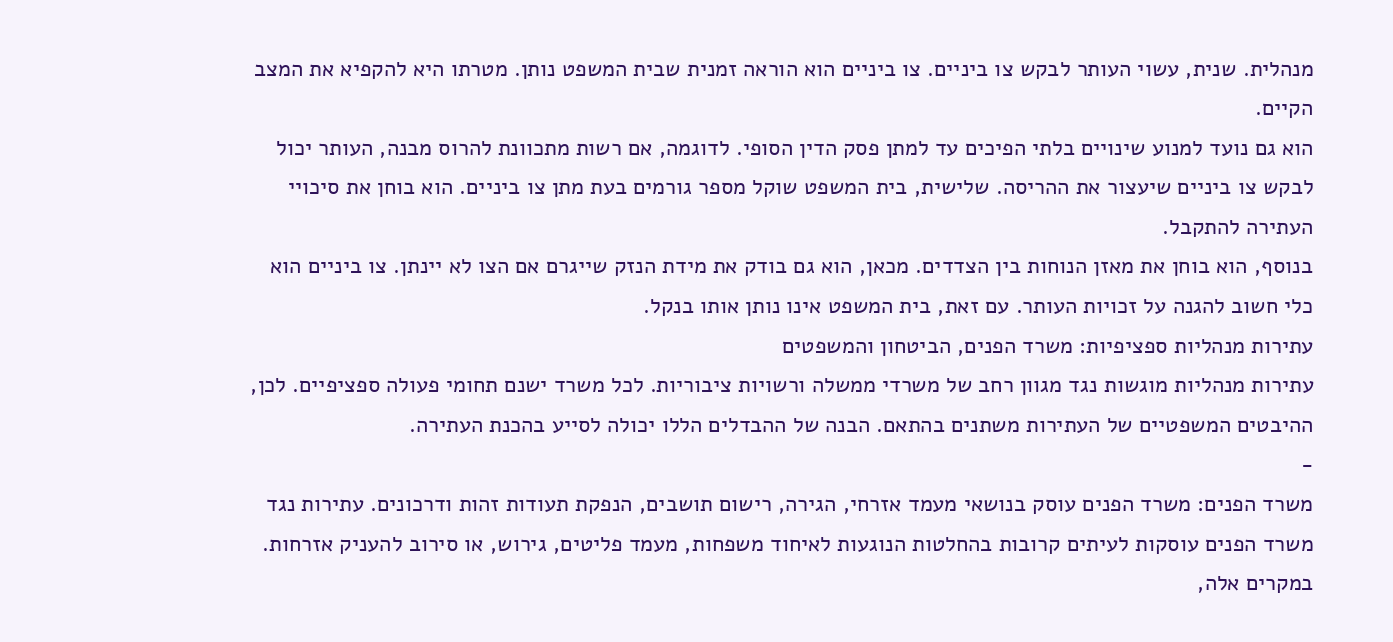מנהלית. שנית, עשוי העותר לבקש צו ביניים. צו ביניים הוא הוראה זמנית שבית המשפט נותן. מטרתו היא להקפיא את המצב הקיים.
הוא גם נועד למנוע שינויים בלתי הפיכים עד למתן פסק הדין הסופי. לדוגמה, אם רשות מתכוונת להרוס מבנה, העותר יכול לבקש צו ביניים שיעצור את ההריסה. שלישית, בית המשפט שוקל מספר גורמים בעת מתן צו ביניים. הוא בוחן את סיכויי העתירה להתקבל.
בנוסף, הוא בוחן את מאזן הנוחות בין הצדדים. מכאן, הוא גם בודק את מידת הנזק שייגרם אם הצו לא יינתן. צו ביניים הוא כלי חשוב להגנה על זכויות העותר. עם זאת, בית המשפט אינו נותן אותו בנקל.
עתירות מנהליות ספציפיות: משרד הפנים, הביטחון והמשפטים
עתירות מנהליות מוגשות נגד מגוון רחב של משרדי ממשלה ורשויות ציבוריות. לכל משרד ישנם תחומי פעולה ספציפיים. לכן, ההיבטים המשפטיים של העתירות משתנים בהתאם. הבנה של ההבדלים הללו יכולה לסייע בהכנת העתירה.
-
משרד הפנים: משרד הפנים עוסק בנושאי מעמד אזרחי, הגירה, רישום תושבים, הנפקת תעודות זהות ודרכונים. עתירות נגד משרד הפנים עוסקות לעיתים קרובות בהחלטות הנוגעות לאיחוד משפחות, מעמד פליטים, גירוש, או סירוב להעניק אזרחות. במקרים אלה,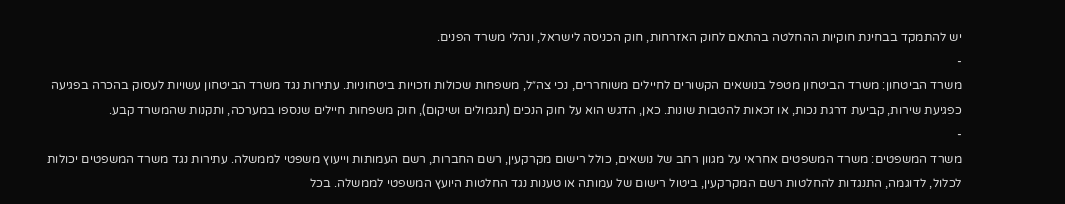יש להתמקד בבחינת חוקיות ההחלטה בהתאם לחוק האזרחות, חוק הכניסה לישראל, ונהלי משרד הפנים.
-
משרד הביטחון: משרד הביטחון מטפל בנושאים הקשורים לחיילים משוחררים, נכי צה״ל, משפחות שכולות וזכויות ביטחוניות. עתירות נגד משרד הביטחון עשויות לעסוק בהכרה בפגיעה כפגיעת שירות, קביעת דרגת נכות, או זכאות להטבות שונות. כאן, הדגש הוא על חוק הנכים (תגמולים ושיקום), חוק משפחות חיילים שנספו במערכה, ותקנות שהמשרד קבע.
-
משרד המשפטים: משרד המשפטים אחראי על מגוון רחב של נושאים, כולל רישום מקרקעין, רשם החברות, רשם העמותות וייעוץ משפטי לממשלה. עתירות נגד משרד המשפטים יכולות לכלול, לדוגמה, התנגדות להחלטות רשם המקרקעין, ביטול רישום של עמותה או טענות נגד החלטות היועץ המשפטי לממשלה. בכל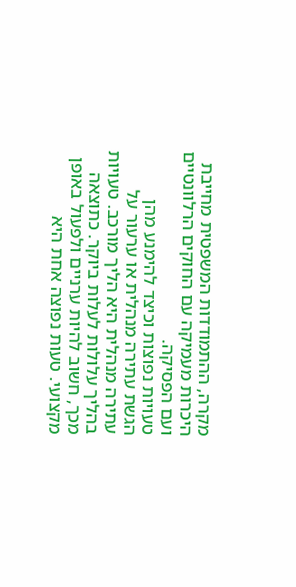מקרה, ההתמודדות המשפטית מחייבת היכרות מעמיקה עם החוקים הרלוונטיים ועם הפסיקה.
טעויות נפוצות וכיצד להימנע מהן
הגשת עתירה מנהלית או ערעור על עתירה מנהלית היא הליך מורכב. טעויות בהליך עלולות לעלות ביוקר. כתוצאה מכך, חשוב להיות ערניים ולפעול באופן מקצועי. טעות נפוצה אחת היא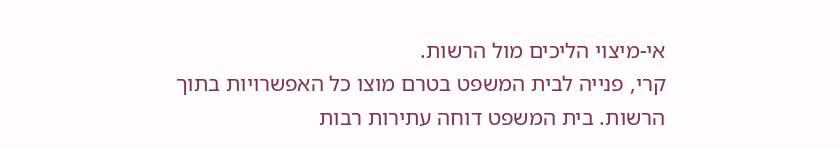אי-מיצוי הליכים מול הרשות.
קרי, פנייה לבית המשפט בטרם מוצו כל האפשרויות בתוך הרשות. בית המשפט דוחה עתירות רבות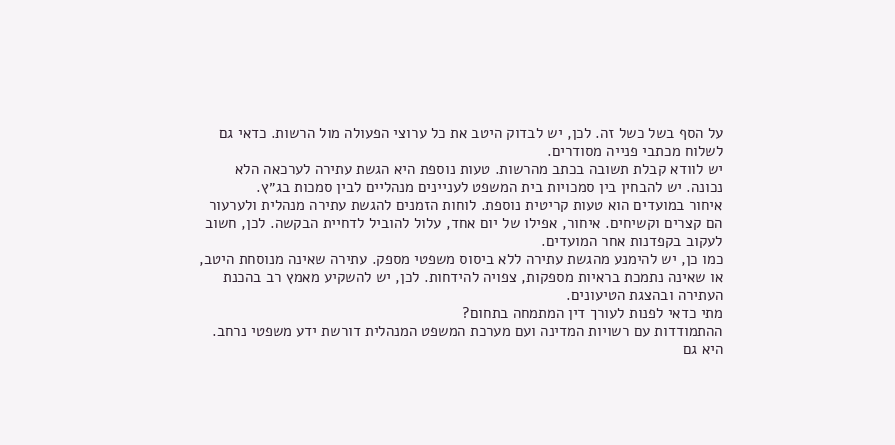על הסף בשל כשל זה. לכן, יש לבדוק היטב את כל ערוצי הפעולה מול הרשות. כדאי גם לשלוח מכתבי פנייה מסודרים.
יש לוודא קבלת תשובה בכתב מהרשות. טעות נוספת היא הגשת עתירה לערכאה הלא נכונה. יש להבחין בין סמכויות בית המשפט לעניינים מנהליים לבין סמכות בג״ץ.
איחור במועדים הוא טעות קריטית נוספת. לוחות הזמנים להגשת עתירה מנהלית ולערעור הם קצרים וקשיחים. איחור, אפילו של יום אחד, עלול להוביל לדחיית הבקשה. לכן, חשוב לעקוב בקפדנות אחר המועדים.
כמו כן, יש להימנע מהגשת עתירה ללא ביסוס משפטי מספק. עתירה שאינה מנוסחת היטב, או שאינה נתמכת בראיות מספקות, צפויה להידחות. לכן, יש להשקיע מאמץ רב בהכנת העתירה ובהצגת הטיעונים.
מתי כדאי לפנות לעורך דין המתמחה בתחום?
ההתמודדות עם רשויות המדינה ועם מערכת המשפט המנהלית דורשת ידע משפטי נרחב. היא גם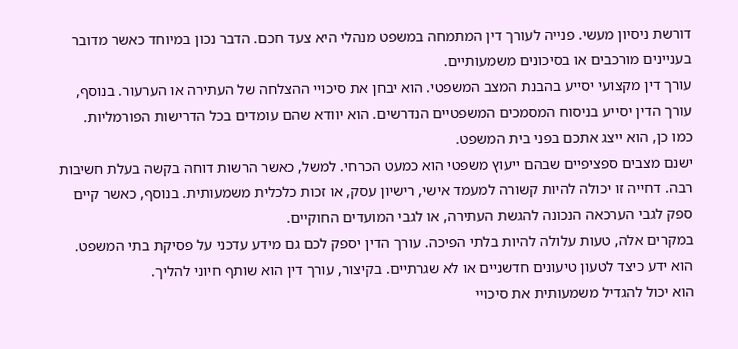דורשת ניסיון מעשי. פנייה לעורך דין המתמחה במשפט מנהלי היא צעד חכם. הדבר נכון במיוחד כאשר מדובר בעניינים מורכבים או בסיכונים משמעותיים.
עורך דין מקצועי יסייע בהבנת המצב המשפטי. הוא יבחן את סיכויי ההצלחה של העתירה או הערעור. בנוסף, עורך הדין יסייע בניסוח המסמכים המשפטיים הנדרשים. הוא יוודא שהם עומדים בכל הדרישות הפורמליות.
כמו כן, הוא ייצג אתכם בפני בית המשפט.
ישנם מצבים ספציפיים שבהם ייעוץ משפטי הוא כמעט הכרחי. למשל, כאשר הרשות דוחה בקשה בעלת חשיבות רבה. דחייה זו יכולה להיות קשורה למעמד אישי, רישיון עסק, או זכות כלכלית משמעותית. בנוסף, כאשר קיים ספק לגבי הערכאה הנכונה להגשת העתירה, או לגבי המועדים החוקיים.
במקרים אלה, טעות עלולה להיות בלתי הפיכה. עורך הדין יספק לכם גם מידע עדכני על פסיקת בתי המשפט. הוא ידע כיצד לטעון טיעונים חדשניים או לא שגרתיים. בקיצור, עורך דין הוא שותף חיוני להליך.
הוא יכול להגדיל משמעותית את סיכויי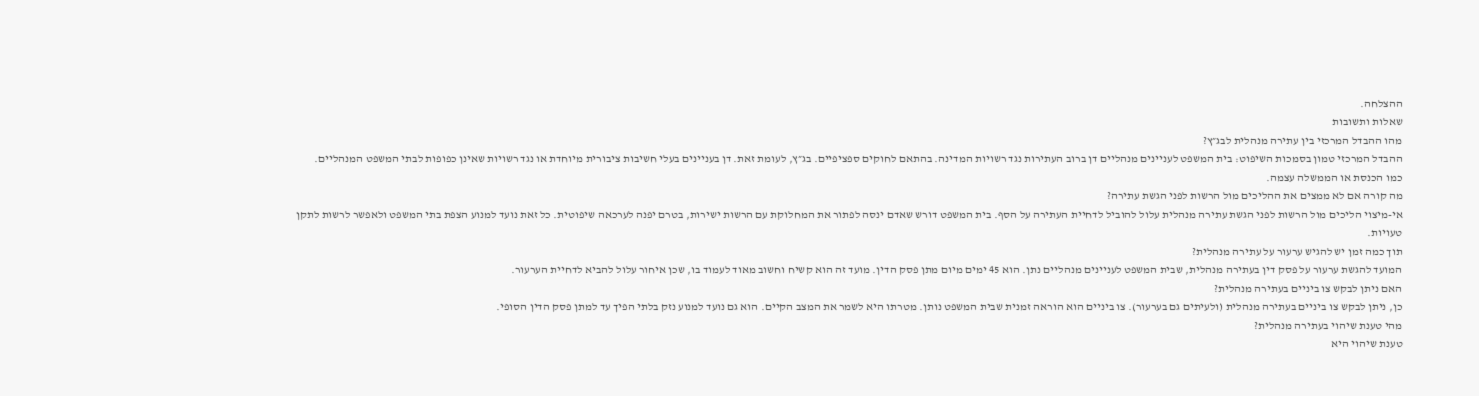ההצלחה.
שאלות ותשובות
מהו ההבדל המרכזי בין עתירה מנהלית לבג״ץ?
ההבדל המרכזי טמון בסמכות השיפוט: בית המשפט לעניינים מנהליים דן ברוב העתירות נגד רשויות המדינה. בהתאם לחוקים ספציפיים. בג״ץ, לעומת זאת. דן בעניינים בעלי חשיבות ציבורית מיוחדת או נגד רשויות שאינן כפופות לבתי המשפט המנהליים.
כמו הכנסת או הממשלה עצמה.
מה קורה אם לא ממצים את ההליכים מול הרשות לפני הגשת עתירה?
אי-מיצוי הליכים מול הרשות לפני הגשת עתירה מנהלית עלול להוביל לדחיית העתירה על הסף. בית המשפט דורש שאדם ינסה לפתור את המחלוקת עם הרשות ישירות, בטרם יפנה לערכאה שיפוטית. כל זאת נועד למנוע הצפת בתי המשפט ולאפשר לרשות לתקן טעויות.
תוך כמה זמן יש להגיש ערעור על עתירה מנהלית?
המועד להגשת ערעור על פסק דין בעתירה מנהלית, שבית המשפט לעניינים מנהליים נתן. הוא 45 ימים מיום מתן פסק הדין. מועד זה הוא קשיח וחשוב מאוד לעמוד בו, שכן איחור עלול להביא לדחיית הערעור.
האם ניתן לבקש צו ביניים בעתירה מנהלית?
כן, ניתן לבקש צו ביניים בעתירה מנהלית (ולעיתים גם בערעור). צו ביניים הוא הוראה זמנית שבית המשפט נותן. מטרתו היא לשמר את המצב הקיים. הוא גם נועד למנוע נזק בלתי הפיך עד למתן פסק הדין הסופי.
מהי טענת שיהוי בעתירה מנהלית?
טענת שיהוי היא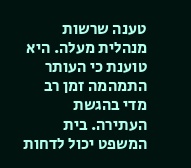טענה שרשות מנהלית מעלה. היא טוענת כי העותר התמהמה זמן רב מדי בהגשת העתירה. בית המשפט יכול לדחות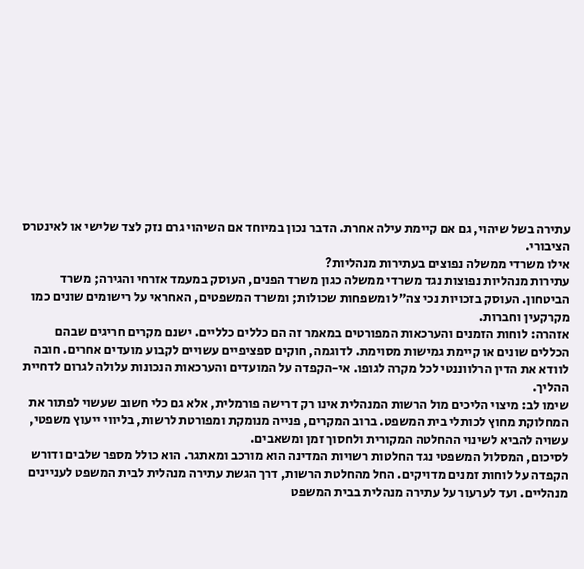עתירה בשל שיהוי, גם אם קיימת עילה אחרת. הדבר נכון במיוחד אם השיהוי גרם נזק לצד שלישי או לאינטרס הציבורי.
אילו משרדי ממשלה נפוצים בעתירות מנהליות?
עתירות מנהליות נפוצות נגד משרדי ממשלה כגון משרד הפנים, העוסק במעמד אזרחי והגירה; משרד הביטחון. העוסק בזכויות נכי צה״ל ומשפחות שכולות; ומשרד המשפטים, האחראי על רישומים שונים כמו מקרקעין וחברות.
אזהרה: לוחות הזמנים והערכאות המפורטים במאמר זה הם כללים כלליים. ישנם מקרים חריגים שבהם הכללים שונים או קיימת גמישות מסוימת. לדוגמה, חוקים ספציפיים עשויים לקבוע מועדים אחרים. חובה לוודא את הדין הרלווננטי לכל מקרה לגופו. אי-הקפדה על המועדים והערכאות הנכונות עלולה לגרום לדחיית ההליך.
שימו לב: מיצוי הליכים מול הרשות המנהלית אינו רק דרישה פורמלית, אלא גם כלי חשוב שעשוי לפתור את המחלוקת מחוץ לכותלי בית המשפט. ברוב המקרים, פנייה מנומקת ומפורטת לרשות, בליווי ייעוץ משפטי, עשויה להביא לשינוי ההחלטה המקורית ולחסוך זמן ומשאבים.
לסיכום, המסלול המשפטי נגד החלטות רשויות המדינה הוא מורכב ומאתגר. הוא כולל מספר שלבים ודורש הקפדה על לוחות זמנים מדויקים. החל מהחלטת הרשות, דרך הגשת עתירה מנהלית לבית המשפט לעניינים מנהליים. ועד לערעור על עתירה מנהלית בבית המשפט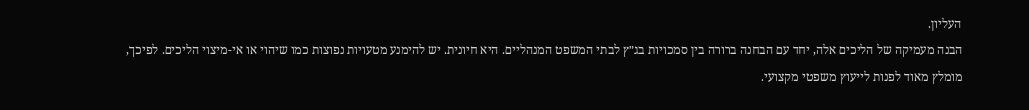העליון.
הבנה מעמיקה של הליכים אלה, יחד עם הבחנה ברורה בין סמכויות בג״ץ לבתי המשפט המנהליים. היא חיונית. יש להימנע מטעויות נפוצות כמו שיהוי או אי-מיצוי הליכים. לפיכך, מומלץ מאוד לפנות לייעוץ משפטי מקצועי.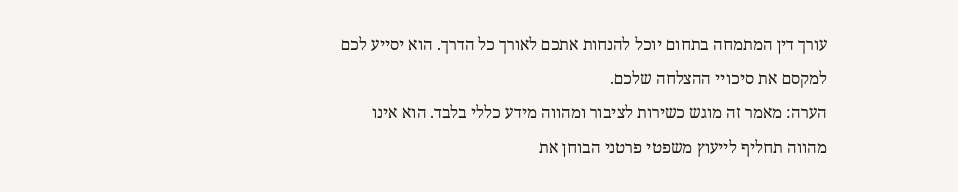עורך דין המתמחה בתחום יוכל להנחות אתכם לאורך כל הדרך. הוא יסייע לכם למקסם את סיכויי ההצלחה שלכם.
הערה: מאמר זה מוגש כשירות לציבור ומהווה מידע כללי בלבד. הוא אינו מהווה תחליף לייעוץ משפטי פרטני הבוחן את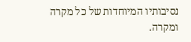נסיבותיו המיוחדות של כל מקרה ומקרה.